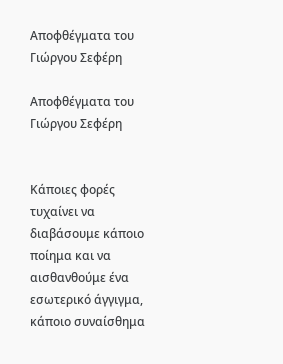Αποφθέγματα του Γιώργου Σεφέρη

Αποφθέγματα του Γιώργου Σεφέρη


Κάποιες φορές τυχαίνει να διαβάσουμε κάποιο ποίημα και να αισθανθούμε ένα εσωτερικό άγγιγμα, κάποιο συναίσθημα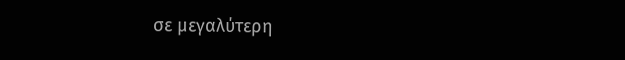σε μεγαλύτερη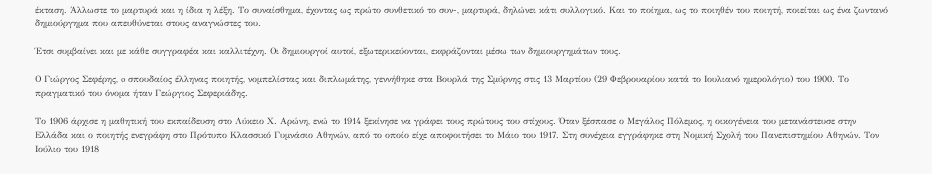έκταση. Άλλωστε το μαρτυρά και η ίδια η λέξη. Το συναίσθημα, έχοντας ως πρώτο συνθετικό το συν-, μαρτυρά, δηλώνει κάτι συλλογικό. Και το ποίημα, ως το ποιηθέν του ποιητή, ποιείται ως ένα ζωντανό δημιούργημα που απευθύνεται στους αναγνώστες του.

Έτσι συμβαίνει και με κάθε συγγραφέα και καλλιτέχνη. Οι δημιουργοί αυτοί, εξωτερικεύονται, εκφράζονται μέσω των δημιουργημάτων τους.

Ο Γιώργος Σεφέρης, o σπουδαίος έλληνας ποιητής, νομπελίστας και διπλωμάτης, γεννήθηκε στα Βουρλά της Σμύρνης στις 13 Μαρτίου (29 Φεβρουαρίου κατά το Ιουλιανό ημερολόγιο) του 1900. Το πραγματικό του όνομα ήταν Γεώργιος Σεφεριάδης.

Το 1906 άρχισε η μαθητική του εκπαίδευση στο Λύκειο Χ. Αρώνη, ενώ το 1914 ξεκίνησε να γράφει τους πρώτους του στίχους. Όταν ξέσπασε ο Μεγάλος Πόλεμος, η οικογένεια του μετανάστευσε στην Ελλάδα και ο ποιητής ενεγράφη στο Πρότυπο Κλασσικό Γυμνάσιο Αθηνών, από το οποίο είχε αποφοιτήσει το Μάιο του 1917. Στη συνέχεια εγγράφηκε στη Νομική Σχολή του Πανεπιστημίου Αθηνών. Τον Ιούλιο του 1918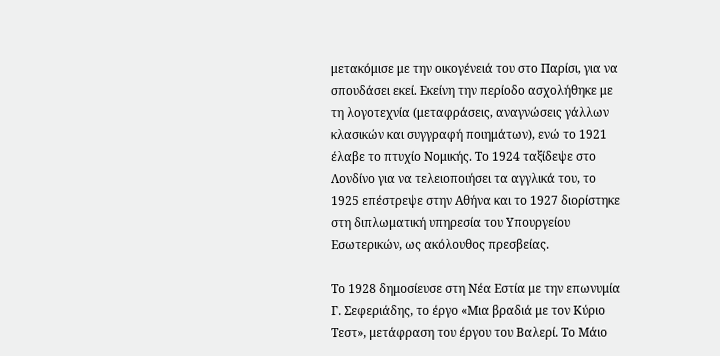μετακόμισε με την οικογένειά του στο Παρίσι, για να σπουδάσει εκεί. Εκείνη την περίοδο ασχολήθηκε με τη λογοτεχνία (μεταφράσεις, αναγνώσεις γάλλων κλασικών και συγγραφή ποιημάτων), ενώ το 1921 έλαβε το πτυχίο Νομικής. Το 1924 ταξίδεψε στο Λονδίνο για να τελειοποιήσει τα αγγλικά του, το 1925 επέστρεψε στην Αθήνα και το 1927 διορίστηκε στη διπλωματική υπηρεσία του Υπουργείου Εσωτερικών, ως ακόλουθος πρεσβείας.

Το 1928 δημοσίευσε στη Νέα Εστία με την επωνυμία Γ. Σεφεριάδης, το έργο «Μια βραδιά με τον Κύριο Τεστ», μετάφραση του έργου του Βαλερί. Το Μάιο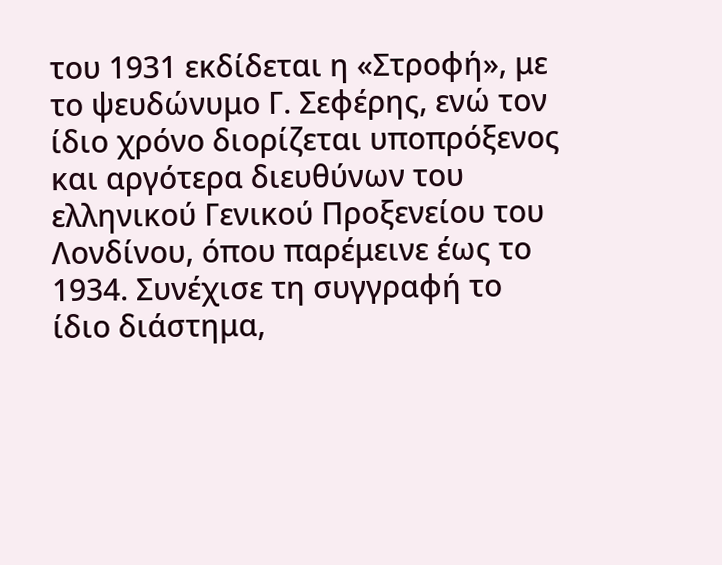του 1931 εκδίδεται η «Στροφή», με το ψευδώνυμο Γ. Σεφέρης, ενώ τον ίδιο χρόνο διορίζεται υποπρόξενος και αργότερα διευθύνων του ελληνικού Γενικού Προξενείου του Λονδίνου, όπου παρέμεινε έως το 1934. Συνέχισε τη συγγραφή το ίδιο διάστημα,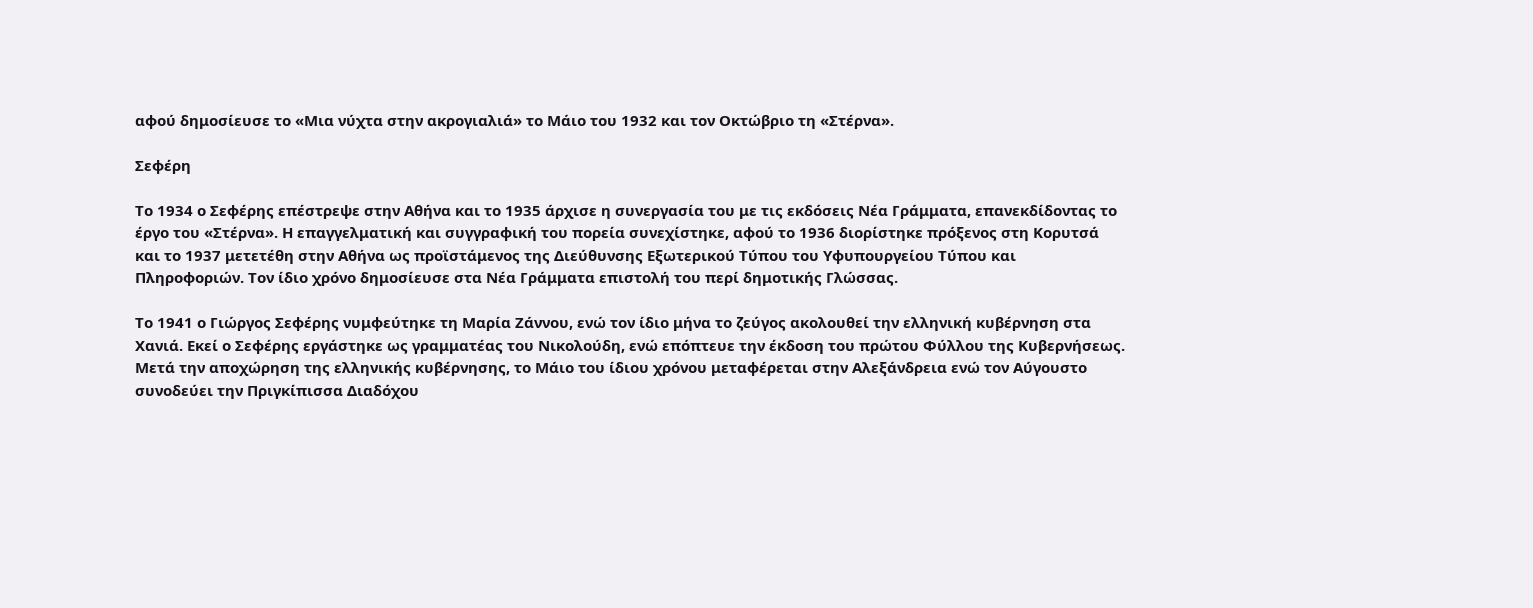αφού δημοσίευσε το «Μια νύχτα στην ακρογιαλιά» το Μάιο του 1932 και τον Οκτώβριο τη «Στέρνα».

Σεφέρη

Το 1934 ο Σεφέρης επέστρεψε στην Αθήνα και το 1935 άρχισε η συνεργασία του με τις εκδόσεις Νέα Γράμματα, επανεκδίδοντας το έργο του «Στέρνα». Η επαγγελματική και συγγραφική του πορεία συνεχίστηκε, αφού το 1936 διορίστηκε πρόξενος στη Κορυτσά και το 1937 μετετέθη στην Αθήνα ως προϊστάμενος της Διεύθυνσης Εξωτερικού Τύπου του Υφυπουργείου Τύπου και Πληροφοριών. Τον ίδιο χρόνο δημοσίευσε στα Νέα Γράμματα επιστολή του περί δημοτικής Γλώσσας.

Το 1941 ο Γιώργος Σεφέρης νυμφεύτηκε τη Μαρία Ζάννου, ενώ τον ίδιο μήνα το ζεύγος ακολουθεί την ελληνική κυβέρνηση στα Χανιά. Εκεί ο Σεφέρης εργάστηκε ως γραμματέας του Νικολούδη, ενώ επόπτευε την έκδοση του πρώτου Φύλλου της Κυβερνήσεως. Μετά την αποχώρηση της ελληνικής κυβέρνησης, το Μάιο του ίδιου χρόνου μεταφέρεται στην Αλεξάνδρεια ενώ τον Αύγουστο συνοδεύει την Πριγκίπισσα Διαδόχου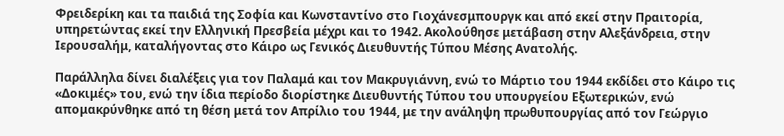Φρειδερίκη και τα παιδιά της Σοφία και Κωνσταντίνο στο Γιοχάνεσμπουργκ και από εκεί στην Πραιτορία, υπηρετώντας εκεί την Ελληνική Πρεσβεία μέχρι και το 1942. Ακολούθησε μετάβαση στην Αλεξάνδρεια, στην Ιερουσαλήμ, καταλήγοντας στο Κάιρο ως Γενικός Διευθυντής Τύπου Μέσης Ανατολής.

Παράλληλα δίνει διαλέξεις για τον Παλαμά και τον Μακρυγιάννη, ενώ το Μάρτιο του 1944 εκδίδει στο Κάιρο τις «Δοκιμές» του, ενώ την ίδια περίοδο διορίστηκε Διευθυντής Τύπου του υπουργείου Εξωτερικών, ενώ απομακρύνθηκε από τη θέση μετά τον Απρίλιο του 1944, με την ανάληψη πρωθυπουργίας από τον Γεώργιο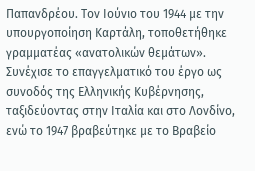Παπανδρέου. Τον Ιούνιο του 1944 με την υπουργοποίηση Καρτάλη, τοποθετήθηκε γραμματέας «ανατολικών θεμάτων». Συνέχισε το επαγγελματικό του έργο ως συνοδός της Ελληνικής Κυβέρνησης, ταξιδεύοντας στην Ιταλία και στο Λονδίνο, ενώ το 1947 βραβεύτηκε με το Βραβείο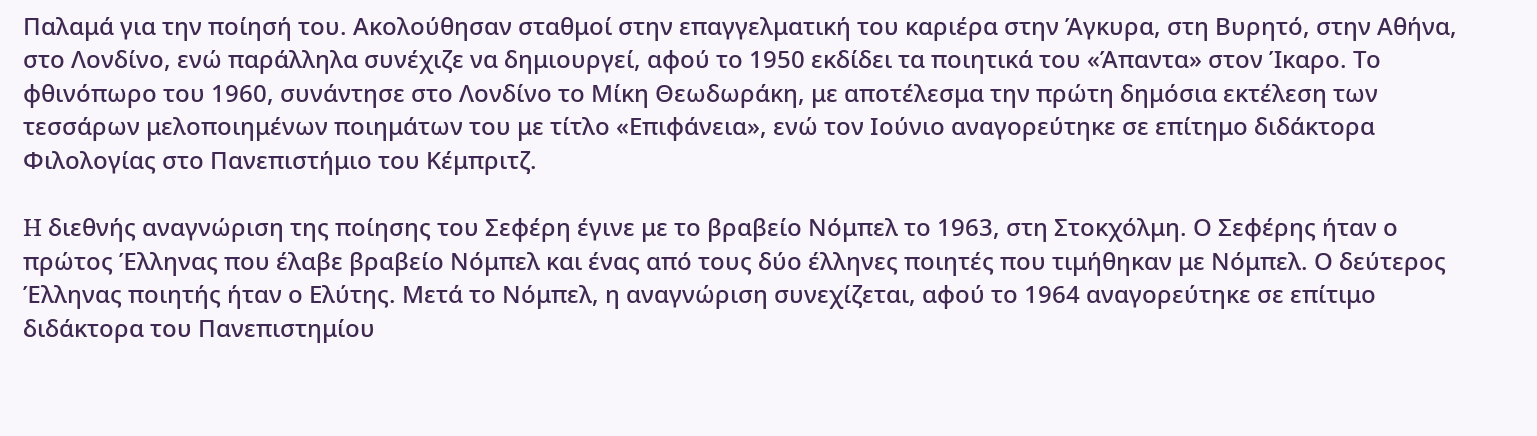Παλαμά για την ποίησή του. Ακολούθησαν σταθμοί στην επαγγελματική του καριέρα στην Άγκυρα, στη Βυρητό, στην Αθήνα, στο Λονδίνο, ενώ παράλληλα συνέχιζε να δημιουργεί, αφού το 1950 εκδίδει τα ποιητικά του «Άπαντα» στον Ίκαρο. Το φθινόπωρο του 1960, συνάντησε στο Λονδίνο το Μίκη Θεωδωράκη, με αποτέλεσμα την πρώτη δημόσια εκτέλεση των τεσσάρων μελοποιημένων ποιημάτων του με τίτλο «Επιφάνεια», ενώ τον Ιούνιο αναγορεύτηκε σε επίτημο διδάκτορα Φιλολογίας στο Πανεπιστήμιο του Κέμπριτζ.

H διεθνής αναγνώριση της ποίησης του Σεφέρη έγινε με το βραβείο Νόμπελ το 1963, στη Στοκχόλμη. Ο Σεφέρης ήταν ο πρώτος Έλληνας που έλαβε βραβείο Νόμπελ και ένας από τους δύο έλληνες ποιητές που τιμήθηκαν με Νόμπελ. Ο δεύτερος Έλληνας ποιητής ήταν ο Ελύτης. Μετά το Νόμπελ, η αναγνώριση συνεχίζεται, αφού το 1964 αναγορεύτηκε σε επίτιμο διδάκτορα του Πανεπιστημίου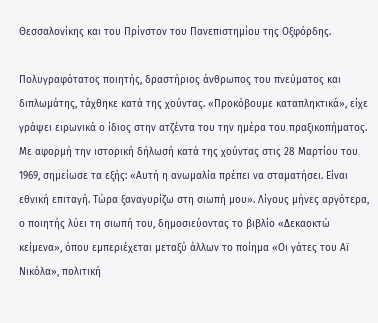Θεσσαλονίκης και του Πρίνστον του Πανεπιστημίου της Οξφόρδης.

Πολυγραφότατος ποιητής, δραστήριος άνθρωπος του πνεύματος και διπλωμάτης, τάχθηκε κατά της χούντας. «Προκόβουμε καταπληκτικά», είχε γράψει ειρωνικά ο ίδιος στην ατζέντα του την ημέρα του πραξικοπήματος. Με αφορμή την ιστορική δήλωσή κατά της χούντας στις 28 Μαρτίου του 1969, σημείωσε τα εξής: «Αυτή η ανωμαλία πρέπει να σταματήσει. Είναι εθνική επιταγή. Τώρα ξαναγυρίζω στη σιωπή μου». Λίγους μήνες αργότερα, ο ποιητής λύει τη σιωπή του, δημοσιεύοντας το βιβλίο «Δεκαοκτώ κείμενα», όπου εμπεριέχεται μεταξύ άλλων το ποίημα «Οι γάτες του Αϊ Νικόλα», πολιτική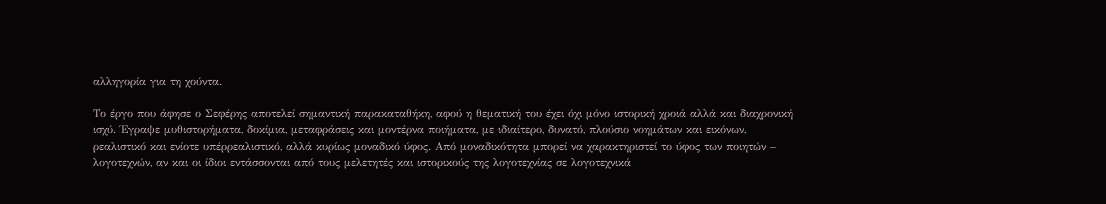αλληγορία για τη χούντα.

Το έργο που άφησε ο Σεφέρης αποτελεί σημαντική παρακαταθήκη, αφού η θεματική του έχει όχι μόνο ιστορική χροιά αλλά και διαχρονική ισχύ. Έγραψε μυθιστορήματα, δοκίμια, μεταφράσεις και μοντέρνα ποιήματα, με ιδιαίτερο, δυνατό, πλούσιο νοημάτων και εικόνων, ρεαλιστικό και ενίοτε υπέρρεαλιστικό, αλλά κυρίως μοναδικό ύφος. Από μοναδικότητα μπορεί να χαρακτηριστεί το ύφος των ποιητών – λογοτεχνών, αν και οι ίδιοι εντάσσονται από τους μελετητές και ιστορικούς της λογοτεχνίας σε λογοτεχνικά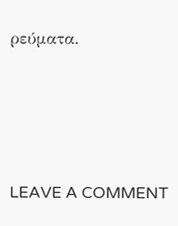ρεύματα.




LEAVE A COMMENT